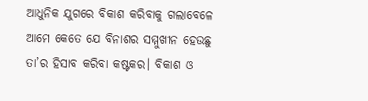ଆଧୁନିକ ଯୁଗରେ ବିକାଶ କରିବାକୁ ଗଲାବେଳେ ଆମେ କେତେ ଯେ ବିନାଶର ସମ୍ମୁଖୀନ ହେଉଛୁ ତା’ର ହିସାବ କରିବା କଷ୍ଟକର। ବିକାଶ ଓ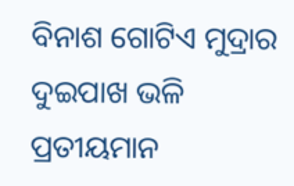ବିନାଶ ଗୋଟିଏ ମୁଦ୍ରାର ଦୁଇପାଖ ଭଳି ପ୍ରତୀୟମାନ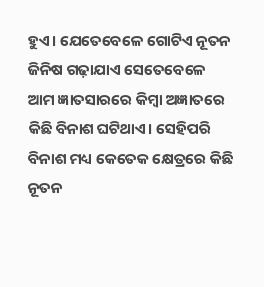ହୁଏ। ଯେତେବେଳେ ଗୋଟିଏ ନୂତନ ଜିନିଷ ଗଢ଼ାଯାଏ ସେତେବେଳେ ଆମ ଜ୍ଞାତସାରରେ କିମ୍ବା ଅଜ୍ଞାତରେ କିଛି ବିନାଶ ଘଟିଥାଏ। ସେହିପରି ବିନାଶ ମଧ୍ୟ କେତେକ କ୍ଷେତ୍ରରେ କିଛି ନୂତନ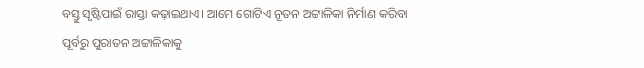ବସ୍ତୁ ସୃଷ୍ଟିପାଇଁ ରାସ୍ତା କଢ଼ାଇଥାଏ। ଆମେ ଗୋଟିଏ ନୂତନ ଅଟ୍ଟାଳିକା ନିର୍ମାଣ କରିବା ପୂର୍ବରୁ ପୁରାତନ ଅଟ୍ଟାଳିକାକୁ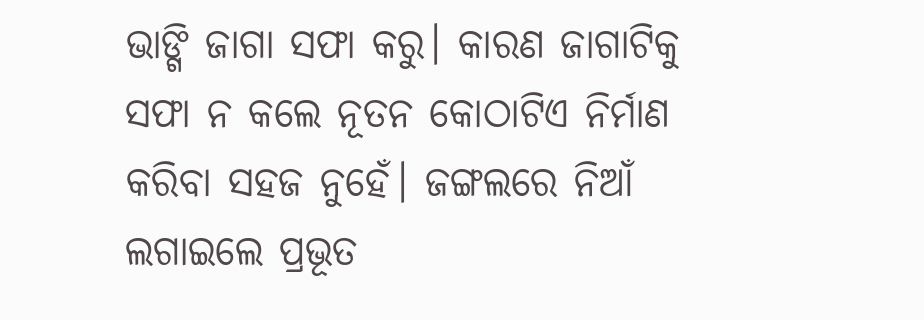ଭାଙ୍ଗି ଜାଗା ସଫା କରୁ। କାରଣ ଜାଗାଟିକୁ ସଫା ନ କଲେ ନୂତନ କୋଠାଟିଏ ନିର୍ମାଣ କରିବା ସହଜ ନୁହେଁ। ଜଙ୍ଗଲରେ ନିଆଁ ଲଗାଇଲେ ପ୍ରଭୂତ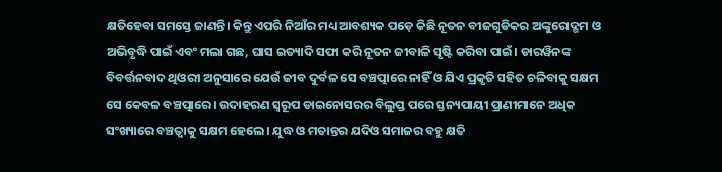କ୍ଷତିହେବା ସମସ୍ତେ ଜାଣନ୍ତି। କିନ୍ତୁ ଏପରି ନିଆଁର ମଧ୍ୟ ଆବଶ୍ୟକ ପଡ଼େ କିଛି ନୂତନ ବୀଜଗୁଡିକର ଅଙ୍କୁରୋଦ୍ଗମ ଓ ଅଭିବୃଦ୍ଧି ପାଇଁ ଏବଂ ମଲା ଗଛ, ଘାସ ଇତ୍ୟାଦି ସଫା କରି ନୂତନ ଜୀବାଳି ସୃଷ୍ଟି କରିବା ପାଇଁ। ଡାରୱିନଙ୍କ ବିବର୍ତ୍ତନବାଦ ଥିଓରୀ ଅନୁସାରେ ଯେଉଁ ଜୀବ ଦୁର୍ବଳ ସେ ବଞ୍ଚତ୍ପାରେ ନାହିଁ ଓ ଯିଏ ପ୍ରକୃତି ସହିତ ଚଳିବାକୁ ସକ୍ଷମ ସେ କେବଳ ବଞ୍ଚତ୍ପାରେ। ଉଦାହରଣ ସ୍ବରୂପ ଡାଇନୋସରର ବିଲୁପ୍ତ ପରେ ସ୍ତନ୍ୟପାୟୀ ପ୍ରାଣୀମାନେ ଅଧିକ ସଂଖ୍ୟାରେ ବଞ୍ଚତ୍ବାକୁ ସକ୍ଷମ ହେଲେ। ଯୁଦ୍ଧ ଓ ମତାନ୍ତର ଯଦିଓ ସମାଜର ବହୁ କ୍ଷତି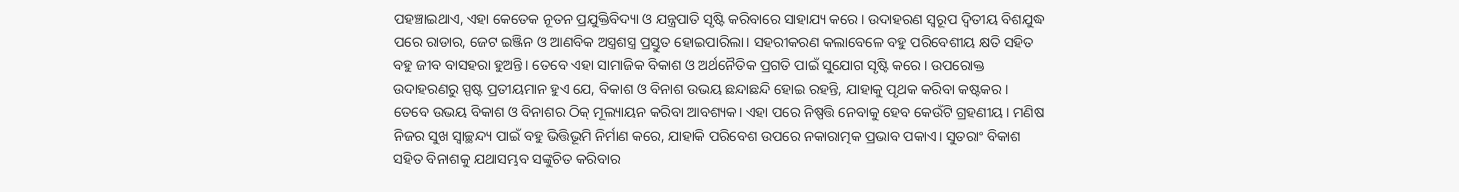ପହଞ୍ଚାଇଥାଏ, ଏହା କେତେକ ନୂତନ ପ୍ରଯୁକ୍ତିବିଦ୍ୟା ଓ ଯନ୍ତ୍ରପାତି ସୃଷ୍ଟି କରିବାରେ ସାହାଯ୍ୟ କରେ। ଉଦାହରଣ ସ୍ବରୂପ ଦ୍ୱିତୀୟ ବିଶଯୁଦ୍ଧ ପରେ ରାଡାର, ଜେଟ ଇଞ୍ଜିନ ଓ ଆଣବିକ ଅସ୍ତ୍ରଶସ୍ତ୍ର ପ୍ରସ୍ତୁତ ହୋଇପାରିଲା। ସହରୀକରଣ କଲାବେଳେ ବହୁ ପରିବେଶୀୟ କ୍ଷତି ସହିତ ବହୁ ଜୀବ ବାସହରା ହୁଅନ୍ତି। ତେବେ ଏହା ସାମାଜିକ ବିକାଶ ଓ ଅର୍ଥନୈତିକ ପ୍ରଗତି ପାଇଁ ସୁଯୋଗ ସୃଷ୍ଟି କରେ। ଉପରୋକ୍ତ ଉଦାହରଣରୁ ସ୍ପଷ୍ଟ ପ୍ରତୀୟମାନ ହୁଏ ଯେ, ବିକାଶ ଓ ବିନାଶ ଉଭୟ ଛନ୍ଦାଛନ୍ଦି ହୋଇ ରହନ୍ତି, ଯାହାକୁ ପୃଥକ କରିବା କଷ୍ଟକର। ତେବେ ଉଭୟ ବିକାଶ ଓ ବିନାଶର ଠିକ୍ ମୂଲ୍ୟାୟନ କରିବା ଆବଶ୍ୟକ। ଏହା ପରେ ନିଷ୍ପତ୍ତି ନେବାକୁ ହେବ କେଉଁଟି ଗ୍ରହଣୀୟ। ମଣିଷ ନିଜର ସୁଖ ସ୍ବାଚ୍ଛନ୍ଦ୍ୟ ପାଇଁ ବହୁ ଭିତ୍ତିଭୂମି ନିର୍ମାଣ କରେ, ଯାହାକି ପରିବେଶ ଉପରେ ନକାରାତ୍ମକ ପ୍ରଭାବ ପକାଏ। ସୁତରାଂ ବିକାଶ ସହିତ ବିନାଶକୁ ଯଥାସମ୍ଭବ ସଙ୍କୁଚିତ କରିବାର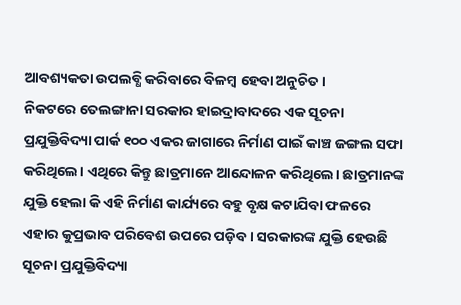ଆବଶ୍ୟକତା ଉପଲବ୍ଧି କରିବାରେ ବିଳମ୍ବ ହେବା ଅନୁଚିତ।
ନିକଟରେ ତେଲଙ୍ଗାନା ସରକାର ହାଇଦ୍ରାବାଦରେ ଏକ ସୂଚନା ପ୍ରଯୁକ୍ତିବିଦ୍ୟା ପାର୍କ ୧୦୦ ଏକର ଜାଗାରେ ନିର୍ମାଣ ପାଇଁ କାଞ୍ଚ ଜଙ୍ଗଲ ସଫା କରିଥିଲେ। ଏଥିରେ କିନ୍ତୁ ଛାତ୍ରମାନେ ଆନ୍ଦୋଳନ କରିଥିଲେ। ଛାତ୍ରମାନଙ୍କ ଯୁକ୍ତି ହେଲା କି ଏହି ନିର୍ମାଣ କାର୍ଯ୍ୟରେ ବହୁ ବୃକ୍ଷ କଟାଯିବା ଫଳରେ ଏହାର କୁପ୍ରଭାବ ପରିବେଶ ଉପରେ ପଡ଼ିବ। ସରକାରଙ୍କ ଯୁକ୍ତି ହେଉଛି ସୂଚନା ପ୍ରଯୁକ୍ତିବିଦ୍ୟା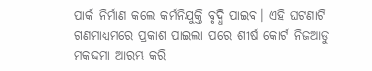ପାର୍କ ନିର୍ମାଣ କଲେ କର୍ମନିଯୁକ୍ତି ବୃଦ୍ଧି ପାଇବ। ଏହି ଘଟଣାଟି ଗଣମାଧ୍ୟମରେ ପ୍ରକାଶ ପାଇଲା ପରେ ଶୀର୍ଷ କୋର୍ଟ ନିଜଆଡୁ ମକଦ୍ଦମା ଆରମ୍ଭ କରି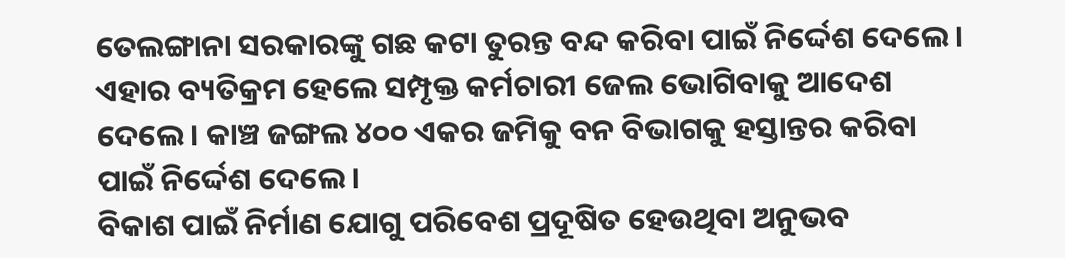ତେଲଙ୍ଗାନା ସରକାରଙ୍କୁ ଗଛ କଟା ତୁରନ୍ତ ବନ୍ଦ କରିବା ପାଇଁ ନିର୍ଦ୍ଦେଶ ଦେଲେ। ଏହାର ବ୍ୟତିକ୍ରମ ହେଲେ ସମ୍ପୃକ୍ତ କର୍ମଚାରୀ ଜେଲ ଭୋଗିବାକୁ ଆଦେଶ ଦେଲେ। କାଞ୍ଚ ଜଙ୍ଗଲ ୪୦୦ ଏକର ଜମିକୁ ବନ ବିଭାଗକୁ ହସ୍ତାନ୍ତର କରିବା ପାଇଁ ନିର୍ଦ୍ଦେଶ ଦେଲେ।
ବିକାଶ ପାଇଁ ନିର୍ମାଣ ଯୋଗୁ ପରିବେଶ ପ୍ରଦୂଷିତ ହେଉଥିବା ଅନୁଭବ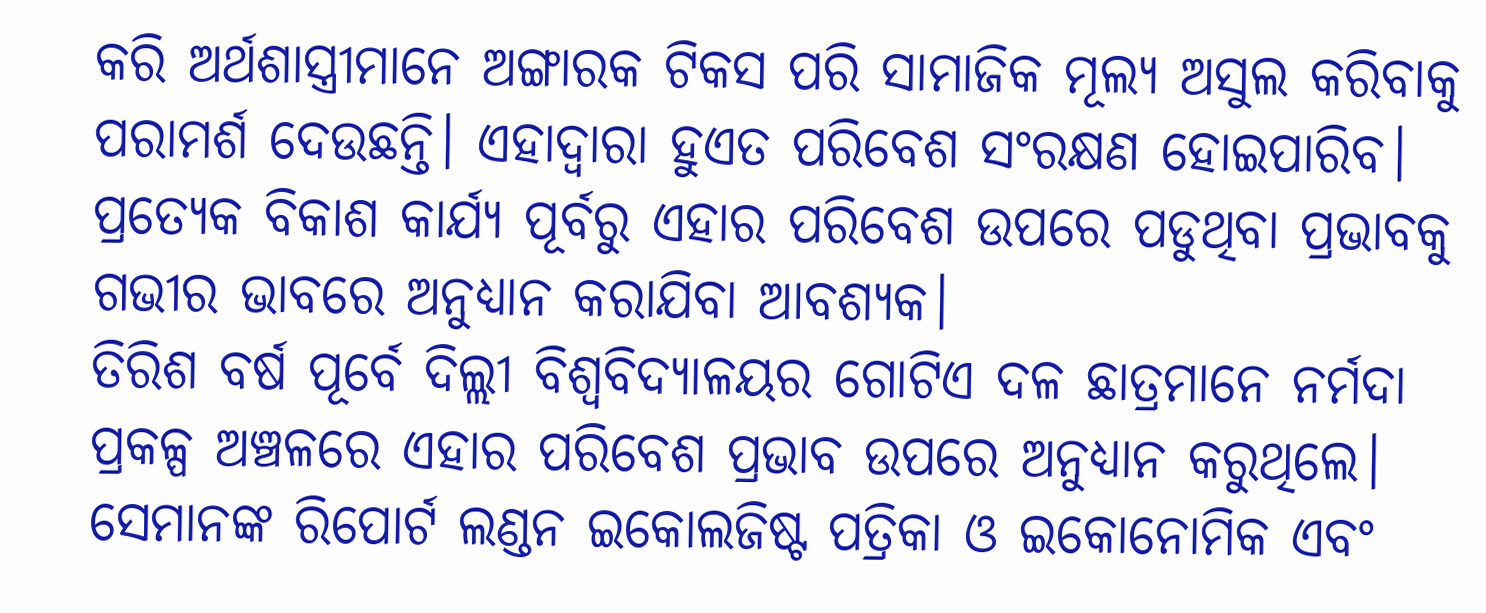କରି ଅର୍ଥଶାସ୍ତ୍ରୀମାନେ ଅଙ୍ଗାରକ ଟିକସ ପରି ସାମାଜିକ ମୂଲ୍ୟ ଅସୁଲ କରିବାକୁ ପରାମର୍ଶ ଦେଉଛନ୍ତି। ଏହାଦ୍ୱାରା ହୁଏତ ପରିବେଶ ସଂରକ୍ଷଣ ହୋଇପାରିବ। ପ୍ରତ୍ୟେକ ବିକାଶ କାର୍ଯ୍ୟ ପୂର୍ବରୁ ଏହାର ପରିବେଶ ଉପରେ ପଡୁଥିବା ପ୍ରଭାବକୁ ଗଭୀର ଭାବରେ ଅନୁଧ୍ୟାନ କରାଯିବା ଆବଶ୍ୟକ।
ତିରିଶ ବର୍ଷ ପୂର୍ବେ ଦିଲ୍ଲୀ ବିଶ୍ୱବିଦ୍ୟାଳୟର ଗୋଟିଏ ଦଳ ଛାତ୍ରମାନେ ନର୍ମଦା ପ୍ରକଳ୍ପ ଅଞ୍ଚଳରେ ଏହାର ପରିବେଶ ପ୍ରଭାବ ଉପରେ ଅନୁଧ୍ୟାନ କରୁଥିଲେ। ସେମାନଙ୍କ ରିପୋର୍ଟ ଲଣ୍ଡନ ଇକୋଲଜିଷ୍ଟ ପତ୍ରିକା ଓ ଇକୋନୋମିକ ଏବଂ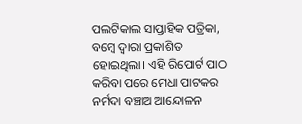ପଲଟିକାଲ ସାପ୍ତାହିକ ପତ୍ରିକା, ବମ୍ବେ ଦ୍ୱାରା ପ୍ରକାଶିତ ହୋଇଥିଲା। ଏହି ରିପୋର୍ଟ ପାଠ କରିବା ପରେ ମେଧା ପାଟକର ନର୍ମଦା ବଞ୍ଚାଅ ଆନ୍ଦୋଳନ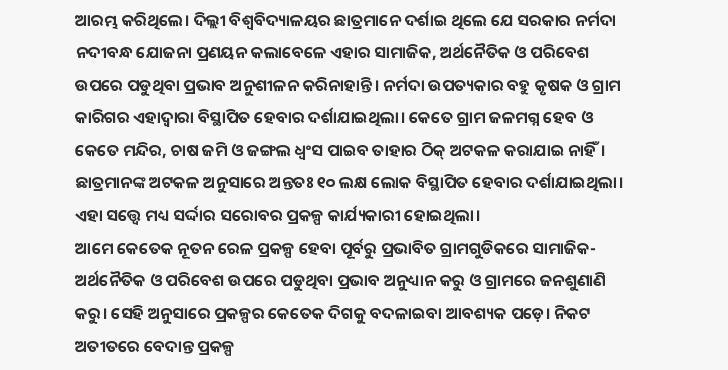ଆରମ୍ଭ କରିଥିଲେ। ଦିଲ୍ଲୀ ବିଶ୍ୱବିଦ୍ୟାଳୟର ଛାତ୍ରମାନେ ଦର୍ଶାଇ ଥିଲେ ଯେ ସରକାର ନର୍ମଦା ନଦୀବନ୍ଧ ଯୋଜନା ପ୍ରଣୟନ କଲାବେଳେ ଏହାର ସାମାଜିକ, ଅର୍ଥନୈତିକ ଓ ପରିବେଶ ଉପରେ ପଡୁଥିବା ପ୍ରଭାବ ଅନୁଶୀଳନ କରିନାହାନ୍ତି। ନର୍ମଦା ଉପତ୍ୟକାର ବହୁ କୃଷକ ଓ ଗ୍ରାମ କାରିଗର ଏହାଦ୍ୱାରା ବିସ୍ଥାପିତ ହେବାର ଦର୍ଶାଯାଇଥିଲା। କେତେ ଗ୍ରାମ ଜଳମଗ୍ନ ହେବ ଓ କେତେ ମନ୍ଦିର, ଚାଷ ଜମି ଓ ଜଙ୍ଗଲ ଧ୍ୱଂସ ପାଇବ ତାହାର ଠିକ୍ ଅଟକଳ କରାଯାଇ ନାହିଁ। ଛାତ୍ରମାନଙ୍କ ଅଟକଳ ଅନୁସାରେ ଅନ୍ତତଃ ୧୦ ଲକ୍ଷ ଲୋକ ବିସ୍ଥାପିତ ହେବାର ଦର୍ଶାଯାଇଥିଲା। ଏହା ସତ୍ତ୍ବେ ମଧ୍ୟ ସର୍ଦ୍ଦାର ସରୋବର ପ୍ରକଳ୍ପ କାର୍ଯ୍ୟକାରୀ ହୋଇଥିଲା।
ଆମେ କେତେକ ନୂତନ ରେଳ ପ୍ରକଳ୍ପ ହେବା ପୂର୍ବରୁ ପ୍ରଭାବିତ ଗ୍ରାମଗୁଡିକରେ ସାମାଜିକ-ଅର୍ଥନୈତିକ ଓ ପରିବେଶ ଉପରେ ପଡୁଥିବା ପ୍ରଭାବ ଅନୁଧ୍ୟାନ କରୁ ଓ ଗ୍ରାମରେ ଜନଶୁଣାଣି କରୁ। ସେହି ଅନୁସାରେ ପ୍ରକଳ୍ପର କେତେକ ଦିଗକୁ ବଦଳାଇବା ଆବଶ୍ୟକ ପଡ଼େ। ନିକଟ ଅତୀତରେ ବେଦାନ୍ତ ପ୍ରକଳ୍ପ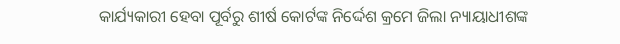କାର୍ଯ୍ୟକାରୀ ହେବା ପୂର୍ବରୁ ଶୀର୍ଷ କୋର୍ଟଙ୍କ ନିର୍ଦ୍ଦେଶ କ୍ରମେ ଜିଲା ନ୍ୟାୟାଧୀଶଙ୍କ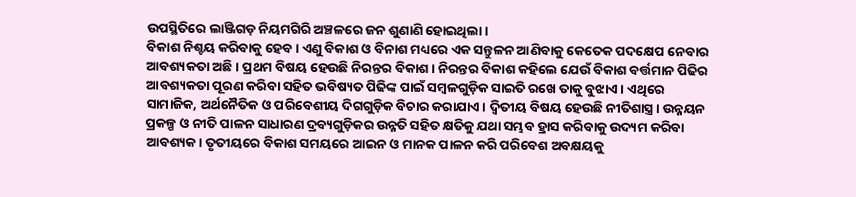ଉପସ୍ଥିତିରେ ଲାଞ୍ଜିଗଡ଼ ନିୟମଗିରି ଅଞ୍ଚଳରେ ଜନ ଶୁଣାଣି ହୋଇଥିଲା।
ବିକାଶ ନିଶ୍ଚୟ କରିବାକୁ ହେବ। ଏଣୁ ବିକାଶ ଓ ବିନାଶ ମଧ୍ୟରେ ଏକ ସନ୍ତୁଳନ ଆଣିବାକୁ କେତେକ ପଦକ୍ଷେପ ନେବାର ଆବଶ୍ୟକତା ଅଛି। ପ୍ରଥମ ବିଷୟ ହେଉଛି ନିରନ୍ତର ବିକାଶ। ନିରନ୍ତର ବିକାଶ କହିଲେ ଯେଉଁ ବିକାଶ ବର୍ତ୍ତମାନ ପିଢିର ଆବଶ୍ୟକତା ପୂରଣ କରିବା ସହିତ ଭବିଷ୍ୟତ ପିଢିଙ୍କ ପାଇଁ ସମ୍ବଳଗୁଡ଼ିକ ସାଇତି ରଖେ ତାକୁ ବୁଝାଏ। ଏଥିରେ ସାମାଜିକ, ଅର୍ଥନୈତିକ ଓ ପରିବେଶୀୟ ଦିଗଗୁଡ଼ିକ ବିଚାର କରାଯାଏ। ଦ୍ୱିତୀୟ ବିଷୟ ହେଉଛି ନୀତିଶାସ୍ତ୍ର। ଉନ୍ନୟନ ପ୍ରକଳ୍ପ ଓ ନୀତି ପାଳନ ସାଧାରଣ ଦ୍ରବ୍ୟଗୁଡ଼ିକର ଉନ୍ନତି ସହିତ କ୍ଷତିକୁ ଯଥା ସମ୍ଭବ ହ୍ରାସ କରିବାକୁ ଉଦ୍ୟମ କରିବା ଆବଶ୍ୟକ। ତୃତୀୟରେ ବିକାଶ ସମୟରେ ଆଇନ ଓ ମାନକ ପାଳନ କରି ପରିବେଶ ଅବକ୍ଷୟକୁ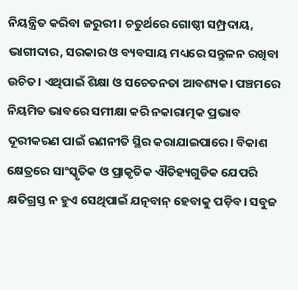ନିୟନ୍ତ୍ରିତ କରିବା ଜରୁରୀ। ଚତୁର୍ଥରେ ଗୋଷ୍ଠୀ ସମ୍ପ୍ରଦାୟ, ଭାଗୀଦାର, ସରକାର ଓ ବ୍ୟବସାୟ ମଧ୍ୟରେ ସନ୍ତୁଳନ ରଖିବା ଉଚିତ। ଏଥିପାଇଁ ଶିକ୍ଷା ଓ ସଚେତନତା ଆବଶ୍ୟକ। ପଞ୍ଚମରେ ନିୟମିତ ଭାବରେ ସମୀକ୍ଷା କରି ନକାରାତ୍ମକ ପ୍ରଭାବ ଦୂରୀକରଣ ପାଇଁ ରଣନୀତି ସ୍ଥିର କରାଯାଇପାରେ। ବିକାଶ କ୍ଷେତ୍ରରେ ସାଂସ୍କୃତିକ ଓ ପ୍ରାକୃତିକ ଐତିହ୍ୟଗୁଡିକ ଯେପରି କ୍ଷତିଗ୍ରସ୍ତ ନ ହୁଏ ସେଥିପାଇଁ ଯତ୍ନବାନ୍ ହେବାକୁ ପଡ଼ିବ। ସବୁଜ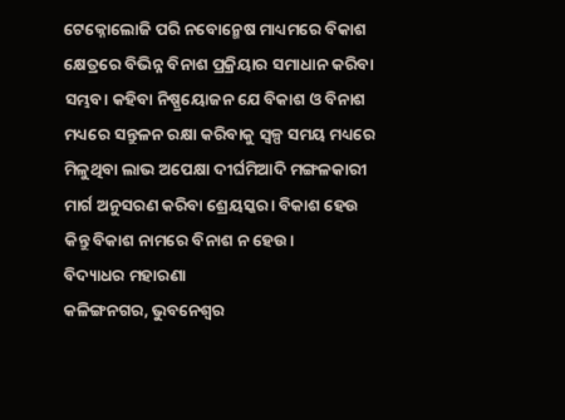ଟେକ୍ନୋଲୋଜି ପରି ନବୋନ୍ମେଷ ମାଧ୍ୟମରେ ବିକାଶ କ୍ଷେତ୍ରରେ ବିଭିନ୍ନ ବିନାଶ ପ୍ରକ୍ରିୟାର ସମାଧାନ କରିବା ସମ୍ଭବ। କହିବା ନିଷ୍ପ୍ରୟୋଜନ ଯେ ବିକାଶ ଓ ବିନାଶ ମଧ୍ୟରେ ସନ୍ତୁଳନ ରକ୍ଷା କରିବାକୁ ସ୍ବଳ୍ପ ସମୟ ମଧ୍ୟରେ ମିଳୁଥିବା ଲାଭ ଅପେକ୍ଷା ଦୀର୍ଘମିଆଦି ମଙ୍ଗଳକାରୀ ମାର୍ଗ ଅନୁସରଣ କରିବା ଶ୍ରେୟସ୍କର। ବିକାଶ ହେଉ କିନ୍ତୁ ବିକାଶ ନାମରେ ବିନାଶ ନ ହେଉ।
ବିଦ୍ୟାଧର ମହାରଣା
କଳିଙ୍ଗନଗର, ଭୁବନେଶ୍ବର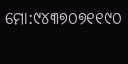ମୋ:୯୪୩୭୦୭୧୧୯୦